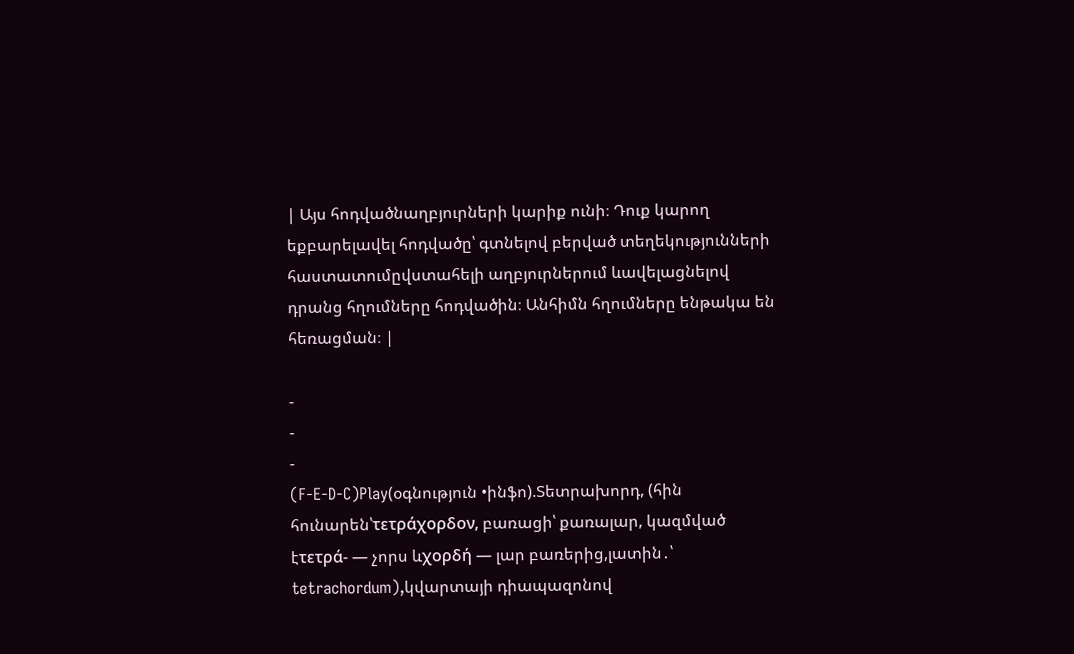| Այս հոդվածնաղբյուրների կարիք ունի։ Դուք կարող եքբարելավել հոդվածը՝ գտնելով բերված տեղեկությունների հաստատումըվստահելի աղբյուրներում ևավելացնելով դրանց հղումները հոդվածին։ Անհիմն հղումները ենթակա են հեռացման։ |

-
-
-
(F-E-D-C)Play(օգնություն •ինֆո).Տետրախորդ, (հին հունարեն՝τετράχορδον, բառացի՝ քառալար, կազմված էτετρά- — չորս ևχορδή — լար բառերից,լատին․՝ tetrachordum),կվարտայի դիապազոնով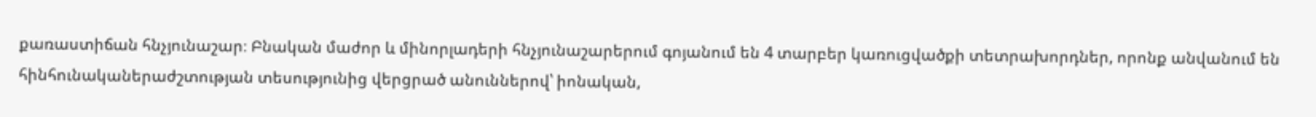քառաստիճան հնչյունաշար։ Բնական մաժոր և մինորլադերի հնչյունաշարերում գոյանում են 4 տարբեր կառուցվածքի տետրախորդներ, որոնք անվանում են հինհունականերաժշտության տեսությունից վերցրած անուններով՝ իոնական,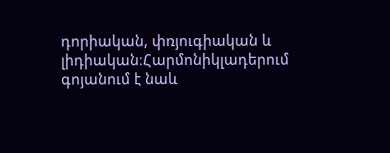դորիական, փռյուգիական և լիդիական։Հարմոնիկլադերում գոյանում է նաև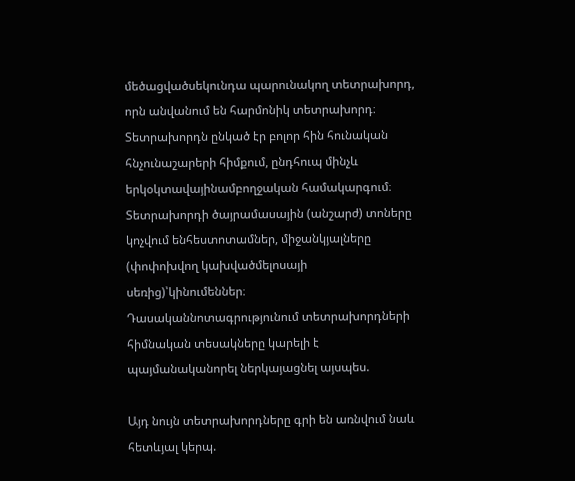մեծացվածսեկունդա պարունակող տետրախորդ, որն անվանում են հարմոնիկ տետրախորդ։
Տետրախորդն ընկած էր բոլոր հին հունական հնչունաշարերի հիմքում, ընդհուպ մինչև երկօկտավայինամբողջական համակարգում։ Տետրախորդի ծայրամասային (անշարժ) տոները կոչվում ենհեստոտամներ, միջանկյալները (փոփոխվող կախվածմելոսայի սեռից)՝կինումեններ։
Դասականնոտագրությունում տետրախորդների հիմնական տեսակները կարելի է պայմանականորել ներկայացնել այսպես.

Այդ նույն տետրախորդները գրի են առնվում նաև հետևյալ կերպ.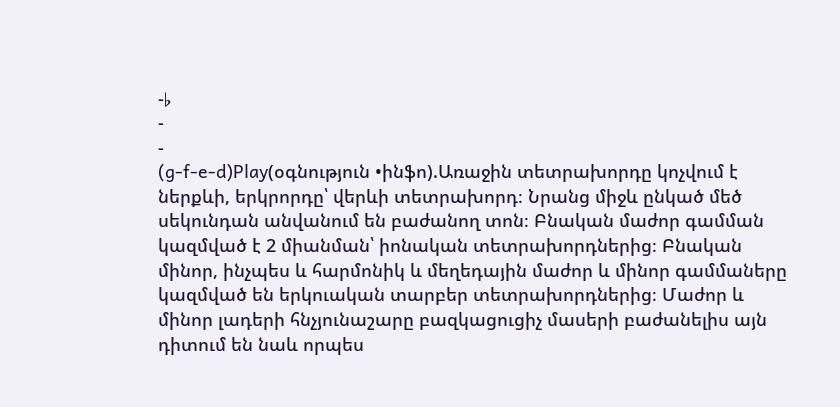-♭
-
-
(g-f-e-d)Play(օգնություն •ինֆո).Առաջին տետրախորդը կոչվում է ներքևի, երկրորդը՝ վերևի տետրախորդ։ Նրանց միջև ընկած մեծ սեկունդան անվանում են բաժանող տոն։ Բնական մաժոր գամման կազմված է 2 միանման՝ իոնական տետրախորդներից։ Բնական մինոր, ինչպես և հարմոնիկ և մեղեդային մաժոր և մինոր գամմաները կազմված են երկուական տարբեր տետրախորդներից։ Մաժոր և մինոր լադերի հնչյունաշարը բազկացուցիչ մասերի բաժանելիս այն դիտում են նաև որպես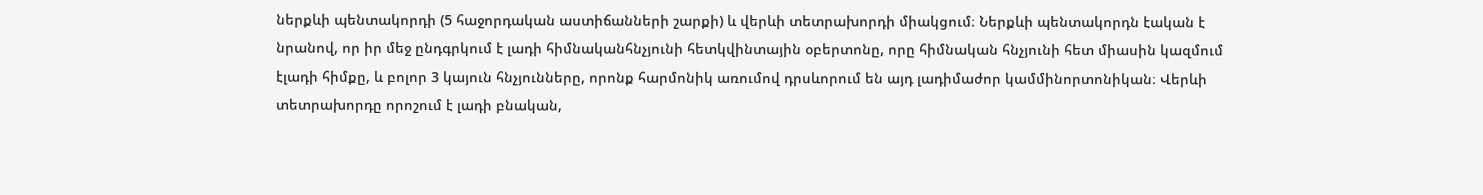ներքևի պենտակորդի (5 հաջորդական աստիճանների շարքի) և վերևի տետրախորդի միակցում։ Ներքևի պենտակորդն էական է նրանով, որ իր մեջ ընդգրկում է լադի հիմնականհնչյունի հետկվինտային օբերտոնը, որը հիմնական հնչյունի հետ միասին կազմում էլադի հիմքը, և բոլոր 3 կայուն հնչյունները, որոնք հարմոնիկ առումով դրսևորում են այդ լադիմաժոր կամմինորտոնիկան։ Վերևի տետրախորդը որոշում է լադի բնական,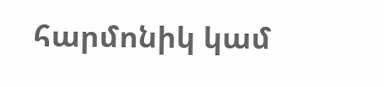հարմոնիկ կամ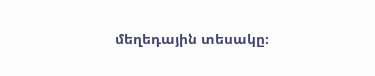մեղեդային տեսակը։